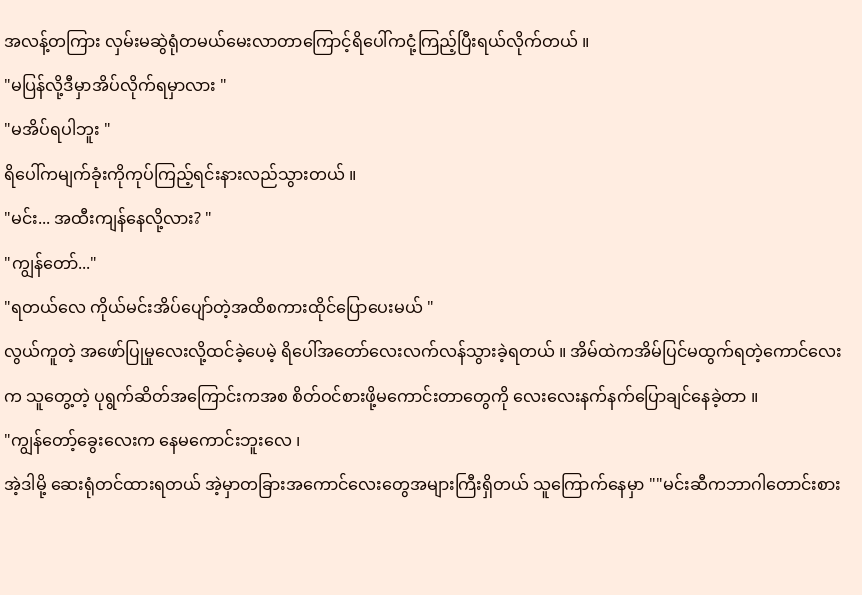အလန့်တကြား လှမ်းမဆွဲရုံတမယ်မေးလာတာကြောင့်ရိပေါ်ကငုံ့ကြည့်ပြီးရယ်လိုက်တယ် ။
"မပြန်လို့ဒီမှာအိပ်လိုက်ရမှာလား "
"မအိပ်ရပါဘူး "
ရိပေါ်ကမျက်ခုံးကိုကုပ်ကြည့်ရင်းနားလည်သွားတယ် ။
"မင်း... အထီးကျန်နေလို့လား? "
"ကျွန်တော်..."
"ရတယ်လေ ကိုယ်မင်းအိပ်ပျော်တဲ့အထိစကားထိုင်ပြောပေးမယ် "
လွယ်ကူတဲ့ အဖော်ပြုမှုလေးလို့ထင်ခဲ့ပေမဲ့ ရိပေါ်အတော်လေးလက်လန်သွားခဲ့ရတယ် ။ အိမ်ထဲကအိမ်ပြင်မထွက်ရတဲ့ကောင်လေးက သူတွေ့တဲ့ ပုရွက်ဆိတ်အကြောင်းကအစ စိတ်ဝင်စားဖို့မကောင်းတာတွေကို လေးလေးနက်နက်ပြောချင်နေခဲ့တာ ။
"ကျွန်တော့်ခွေးလေးက နေမကောင်းဘူးလေ ၊
အဲ့ဒါမို့ ဆေးရုံတင်ထားရတယ် အဲ့မှာတခြားအကောင်လေးတွေအများကြီးရှိတယ် သူကြောက်နေမှာ ""မင်းဆီကဘာဂါတောင်းစား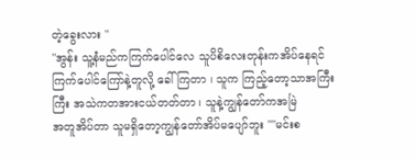တဲ့ခွေးလား "
"အွန်း သူ့နံမည်ကကြက်ပေါင်လေ သူပိစိလေးတုန်းကအိပ်နေရင်ကြက်ပေါင်ကြော်နဲ့တူလို့ ခေါ်ကြတာ ၊ သူက ကြည့်တော့သာအကြီးကြီး အသဲကတအားငယ်တတ်တာ ၊ သူနဲ့ကျွန်တော်ကအမြဲ
အတူအိပ်တာ သူမရှိတော့ကျွန်တော်အိပ်မပျော်ဘူး ""မင်းစ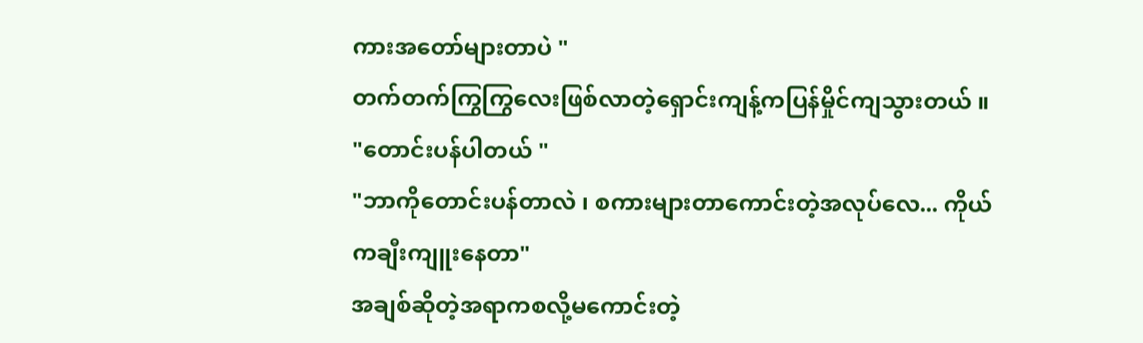ကားအတော်များတာပဲ "
တက်တက်ကြွကြွလေးဖြစ်လာတဲ့ရှောင်းကျန့်ကပြန်မှိုင်ကျသွားတယ် ။
"တောင်းပန်ပါတယ် "
"ဘာကိုတောင်းပန်တာလဲ ၊ စကားများတာကောင်းတဲ့အလုပ်လေ... ကိုယ်ကချီးကျူးနေတာ"
အချစ်ဆိုတဲ့အရာကစလို့မကောင်းတဲ့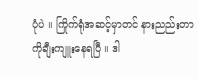ပုံပဲ ။ ကြိုက်ရုံအဆင့်မှာတင် နားညည်းတာကိုချီးကျူးနေရပြီ ။ ဒါ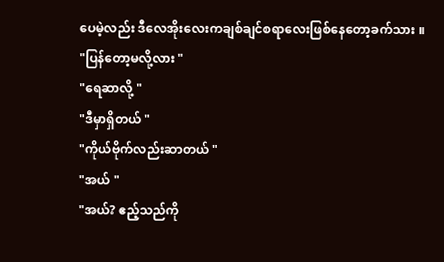ပေမဲ့လည်း ဒီလေအိုးလေးကချစ်ချင်စရာလေးဖြစ်နေတော့ခက်သား ။
"ပြန်တော့မလို့လား "
"ရေဆာလို့ "
"ဒီမှာရှိတယ် "
"ကိုယ်ဗိုက်လည်းဆာတယ် "
"အယ် "
"အယ်? ဧည့်သည်ကို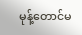မုန့်တောင်မ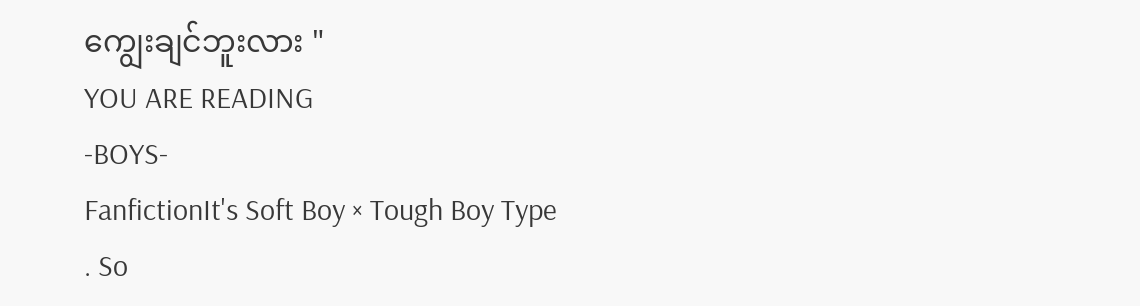ကျွေးချင်ဘူးလား "
YOU ARE READING
-BOYS-
FanfictionIt's Soft Boy × Tough Boy Type . So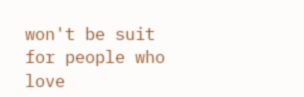won't be suit for people who love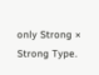only Strong × Strong Type.